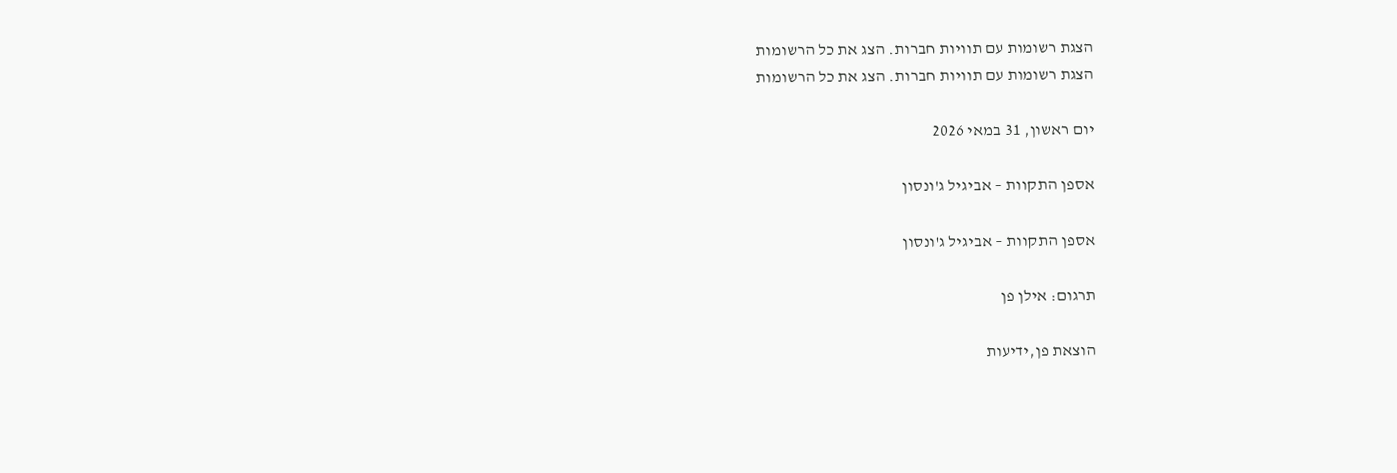הצגת רשומות עם תוויות חברות. הצג את כל הרשומות
הצגת רשומות עם תוויות חברות. הצג את כל הרשומות

יום ראשון, 31 במאי 2026

אספן התקוות – אביגיל ג'ונסון

אספן התקוות – אביגיל ג'ונסון

תרגום: אילן פן

הוצאת פן,ידיעות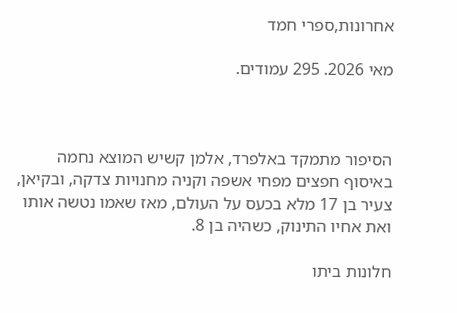אחרונות,ספרי חמד

מאי 2026. 295 עמודים.



הסיפור מתמקד באלפרד, אלמן קשיש המוצא נחמה באיסוף חפצים מפחי אשפה וקניה מחנויות צדקה, ובקיאן, צעיר בן 17 מלא בכעס על העולם, מאז שאמו נטשה אותו ואת אחיו התינוק, כשהיה בן 8.

חלונות ביתו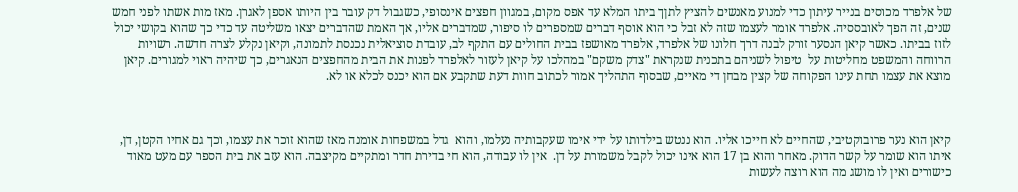של אלפרד מכוסים בנייר עיתון כדי למנוע מאנשים להציץ לתןך ביתו המלא עד אפס מקום, במגוון חפצים אינסופי, כשגבול דק עובר בין היותו אספן לאגרן. מאז מות אשתו לפני חמש שנים, זה הפך לאובססיה. אלפרד אומר לעצמו שזה לא זבל כי הוא אוסף דברים שמספרים לו סיפור, שמדברים אליו, אך האמת שהדברים יצאו משליטה עד כדי כך שהוא בקושי יכול לזוז בביתו. כאשר קיאן הנסער זורק לבנה דרך חלונו של אלפרד, אלפרד מאושפז בבית החולים עם התקף לב, עובדת סוציאלית נכנסת לתמונה, וקיאן נקלע לצרה חדשה. רשויות  הרווחה והמשפט מחליטות על  טיפול לשניהם בתכנית שנקראת "צדק משקם" במהלכו על קיאן לעזור לאלפרד לפנות את הבית מהחפצים הנאגרים, כך שיהיה ראוי למגורים. קיאן מוצא את עצמו תחת עינו הפקוחה של קצין מבחן די מאיים, שבסוף התהליך אמור לכתוב חוות דעת שתקבע אם הוא יכנס לכלא או לא.



קיאן הוא נער פרובוקטיבי, שהחיים לא חייכו אליו. הוא ננטש בילדותו על ידי אימו שעקבותיה נעלמו, והוא  גדל במשפחות אומנה מאז שהוא זוכר את עצמו, וכך גם אחיו הקטן, דן, איתו הוא שומר על קשר הדוק. מאחר והוא בן 17 הוא אינו יכול לקבל משמורת על דן.  אין לו עבודה, הוא חי בדירת חדר ומתקיים מקיצבה. הוא עזב את בית הספר עם מעט מאוד כישורים ואין לו מושג מה הוא רוצה לעשות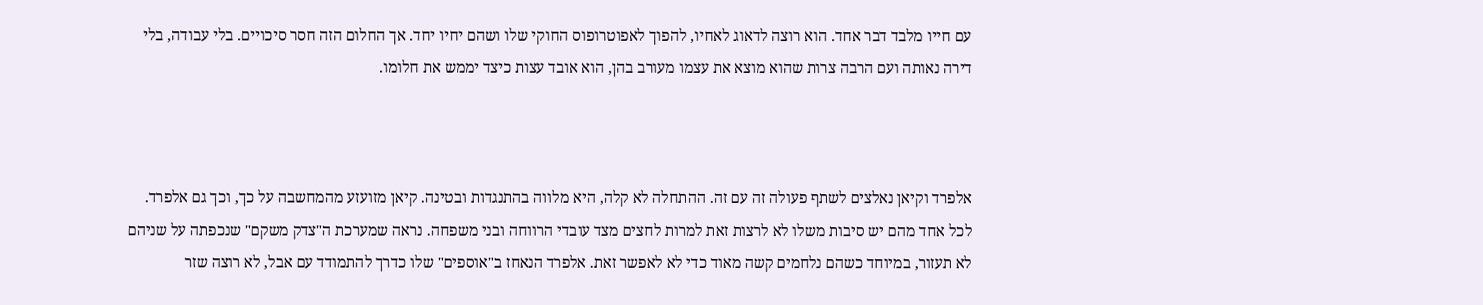עם חייו מלבד דבר אחד. הוא רוצה לדאוג לאחיו, להפוך לאפוטרופוס החוקי שלו ושהם יחיו יחד. אך החלום הזה חסר סיכויים. בלי עבודה, בלי דירה נאותה ועם הרבה צרות שהוא מוצא את עצמו מעורב בהן, הוא אובד עצות כיצד יממש את חלומו.



אלפרד וקיאן נאלצים לשתף פעולה זה עם זה. ההתחלה לא קלה, היא מלווה בהתנגדות ובטינה. קיאן מזועזע מהמחשבה על כך, וכך גם אלפרד. לכל אחד מהם יש סיבות משלו לא לרצות זאת למרות לחצים מצד עובדי הרווחה ובני משפחה. נראה שמערכת ה"צדק משקם" שנכפתה על שניהם לא תעזור, במיוחד כשהם נלחמים קשה מאוד כדי לא לאפשר זאת. אלפרד הנאחז ב"אוספים" שלו כדרך להתמודד עם אבל, לא רוצה שזר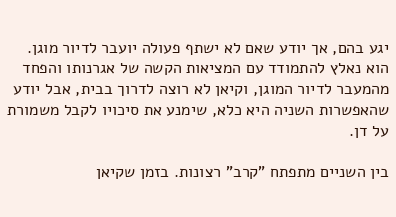יגע בהם, אך יודע שאם לא ישתף פעולה יועבר לדיור מוגן. הוא נאלץ להתמודד עם המציאות הקשה של אגרנותו והפחד מהמעבר לדיור המוגן, וקיאן לא רוצה לדרוך בבית, אבל יודע שהאפשרות השניה היא כלא, שימנע את סיכויו לקבל משמורת על דן.

בין השניים מתפתח "קרב" רצונות. בזמן שקיאן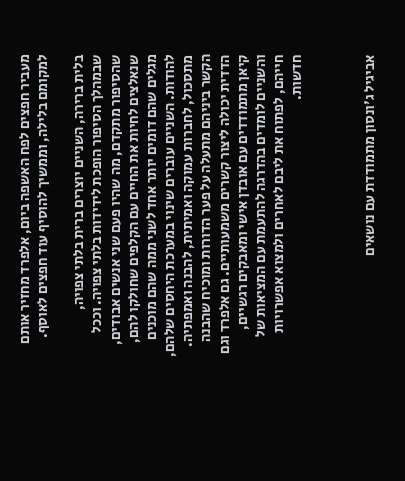מעביר חפצים לפח האשפה ביום, אלפרד מחזיר אותם למקומם בלילה, וממשיך להוסיף עוד חפצים לאוסף.

בלית ברירה, השניים יוצרים ברית בלתי צפויה, שבמהלך הסיפור הופכת לידידות בלתי צפויה. וככל שהסיפור מתקדם, מה שהיו פעם שני אנשים אבודים, שנאלצים לחיות את החיים עם הקלפים שחולקו להם, מגלים שהם דומים יותר אחד לשני ממה שהם מוכנים להודות. השניים עוברים שינוי במערכת היחסים שלהם, מתסכול, לחברות עמוקה ואמיתית, להבנה ואמפתיה. הקשר ביניהם מתעלה על פער הדורות ומוכיח שהבנה הדדית יכולה ליצור קשרים משמעותיים. גם אלפרד וגם קיאן מתמודדים עם אובדן אישי ומאבקים רגשיים, והשניים לומדים בהדרגה להתעמת עם המציאות של חייהם, לפתוח את ליבם לאחרים ולמצוא אפשרויות חדשות.



אביגיל ג'ונסון מתמודדת עם נושאים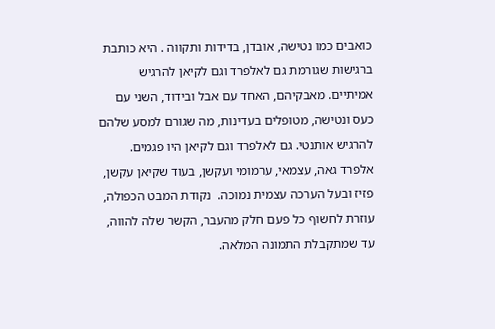כואבים כמו נטישה, אובדן, בדידות ותקווה . היא כותבת ברגישות שגורמת גם לאלפרד וגם לקיאן להרגיש אמיתיים. מאבקיהם, האחד עם אבל ובידוד, השני עם כעס ונטישה, מטופלים בעדינות, מה שגורם למסע שלהם להרגיש אותנטי. גם לאלפרד וגם לקיאן היו פגמים. אלפרד גאה, עצמאי, ערמומי ועקשן, בעוד שקיאן עקשן, פזיז ובעל הערכה עצמית נמוכה.  נקודת המבט הכפולה, עוזרת לחשוף כל פעם חלק מהעבר, הקשר שלה להווה, עד שמתקבלת התמונה המלאה.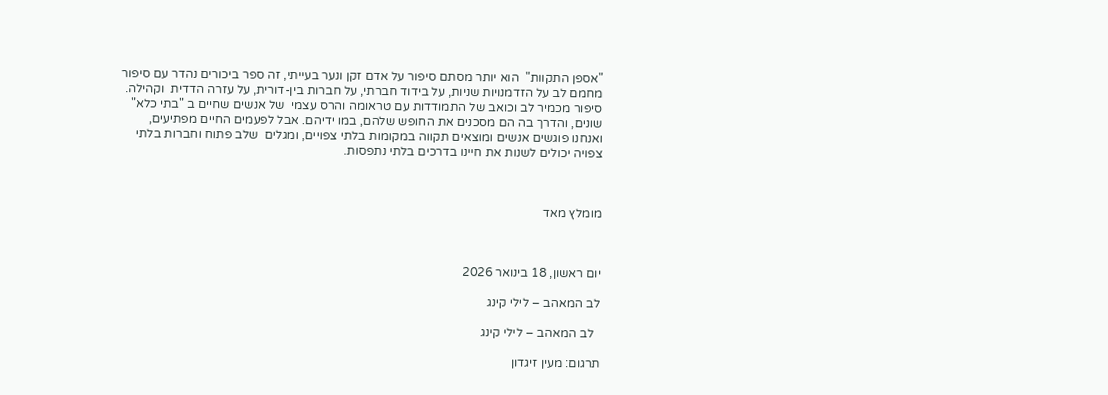"אספן התקוות"  הוא יותר מסתם סיפור על אדם זקן ונער בעייתי, זה ספר ביכורים נהדר עם סיפור מחמם לב על הזדמנויות שניות, על בידוד חברתי, על חברות בין-דורית, על עזרה הדדית  וקהילה. סיפור מכמיר לב וכואב של התמודדות עם טראומה והרס עצמי  של אנשים שחיים ב "בתי כלא" שונים, והדרך בה הם מסכנים את החופש שלהם, במו ידיהם. אבל לפעמים החיים מפתיעים, ואנחנו פוגשים אנשים ומוצאים תקווה במקומות בלתי צפויים, ומגלים  שלב פתוח וחברות בלתי צפויה יכולים לשנות את חיינו בדרכים בלתי נתפסות.



מומלץ מאד



יום ראשון, 18 בינואר 2026

לב המאהב – לילי קינג

  לב המאהב – לילי קינג

תרגום: מעין זיגדון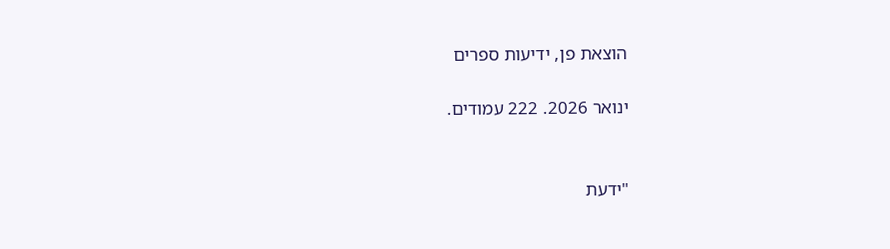הוצאת פן, ידיעות ספרים

ינואר 2026. 222 עמודים.


"ידעת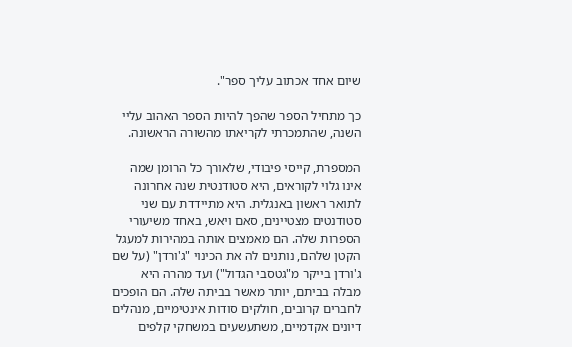שיום אחד אכתוב עליך ספר".

כך מתחיל הספר שהפך להיות הספר האהוב עליי השנה, שהתמכרתי לקריאתו מהשורה הראשונה.

המספרת, קייסי פיבודי, שלאורך כל הרומן שמה אינו גלוי לקוראים, היא סטודנטית שנה אחרונה לתואר ראשון באנגלית. היא מתיידדת עם שני סטודנטים מצטיינים, סאם ויאש, באחד משיעורי הספרות שלה. הם מאמצים אותה במהירות למעגל הקטן שלהם, נותנים לה את הכינוי "ג'ורדן" (על שם ג'ורדן בייקר מ"גטסבי הגדול") ועד מהרה היא מבלה בביתם, יותר מאשר בביתה שלה. הם הופכים לחברים קרובים, חולקים סודות אינטימיים, מנהלים דיונים אקדמיים, משתעשעים במשחקי קלפים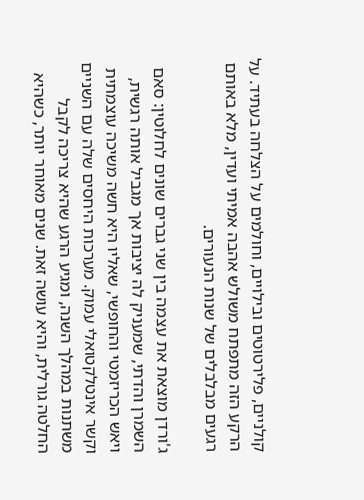קולניים, פלירטוטים ובילויים, וחולמים על הצלחה בעתיד. על הרקע הזה מתפתח משולש אהבה אמיתי ועדין, מלא באותם רגעים מבלבלים של שנות הנעורים.

ג'ורדן מוצאת את עצמה בין שני גברים שונים לחלוטין: סאם השמרן והדתי, שמעניק לה יציבות אך מגביל אותה רגשית, ויאש הכריזמטי והחופשי, שאליו היא חשה משיכה עוצמתית וקשר אינטלקטואלי עמוק. מערכות היחסים שלה עם השניים משתנות במהלך השנה, ומגיע הרגע שהיא צריכה לקבל החלטה גורלית, והיא עושה זאת. שנים מאוחר יותר, כשהיא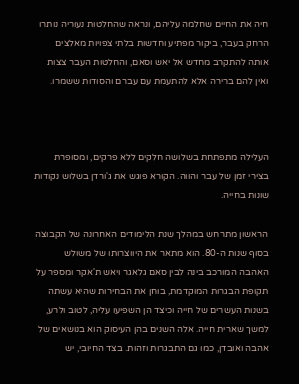חיה את החיים שחלמה עליהם, ונראה שהחלטות נעוריה נותרו הרחק בעבר, ביקור מפתיע וחדשות בלתי צפויות מאלצים אותה להתקרב מחדש אל יאש וסאם, והחלטות העבר צצות ואין להם ברירה אלא להתעמת עם עברם והסודות ששמרו.



העלילה מתפתחת בשלושה חלקים ללא פרקים, ומסופרת בצירי זמן של עבר והווה. הקורא פוגש את ג'ורדן בשלוש נקודות שונות בחייה.

הראשון מתרחש במהלך שנת הלימודים האחרונה של הקבוצה בסוף שנות ה-80. הוא מתאר את היווצרותו של משולש האהבה המורכב בינה לבין סאם גלאגר ויאש ת'אקר ומספר על תקופת הבגרות המוקדמת, בוחן את הבחירות שהיא עשתה בשנות העשרים של חייה וכיצד הן השפיעו עליה, לטוב ולרע, למשך שארית חייה. אלה השנים בהן העיסוק הוא בנושאים של אהבה ואובדן, כמו גם התבגרות וזהות. בצד החיובי, יש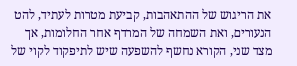את הריגוש של ההתאהבות, קביעת מטרות לעתיד, להט הנעורים, ואת השמחה של המרדף אחר החלומות, אך מצד שני, הקורא נחשף להשפעה שיש לתיפקוד לקוי של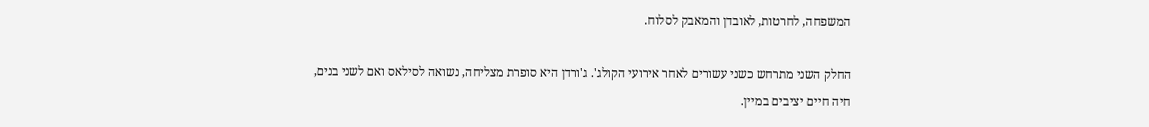המשפחה, לחרטות, לאובדן והמאבק לסלוח.

החלק השני מתרחש כשני עשורים לאחר אירועי הקולג'. ג'ורדן היא סופרת מצליחה, נשואה לסילאס ואם לשני בנים, חיה חיים יציבים במיין.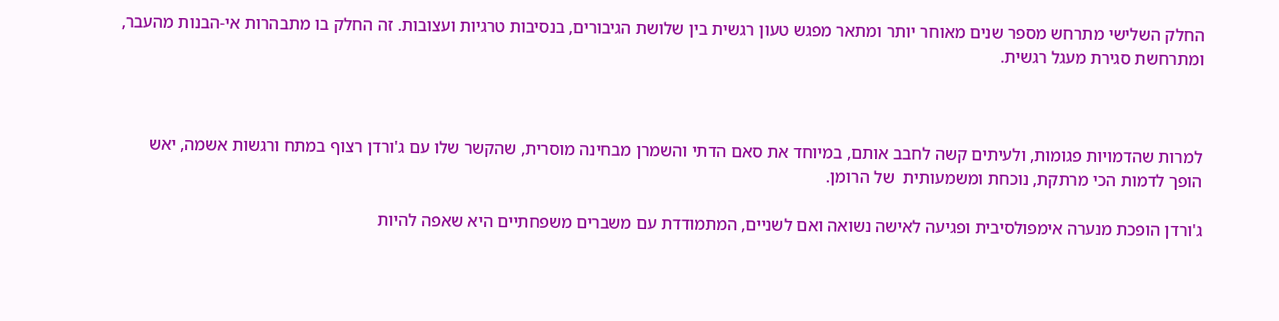החלק השלישי מתרחש מספר שנים מאוחר יותר ומתאר מפגש טעון רגשית בין שלושת הגיבורים, בנסיבות טרגיות ועצובות. זה החלק בו מתבהרות אי-הבנות מהעבר,  ומתרחשת סגירת מעגל רגשית.



למרות שהדמויות פגומות, ולעיתים קשה לחבב אותם, במיוחד את סאם הדתי והשמרן מבחינה מוסרית, שהקשר שלו עם ג'ורדן רצוף במתח ורגשות אשמה, יאש הופך לדמות הכי מרתקת, נוכחת ומשמעותית  של הרומן.

ג'ורדן הופכת מנערה אימפולסיבית ופגיעה לאישה נשואה ואם לשניים, המתמודדת עם משברים משפחתיים היא שאפה להיות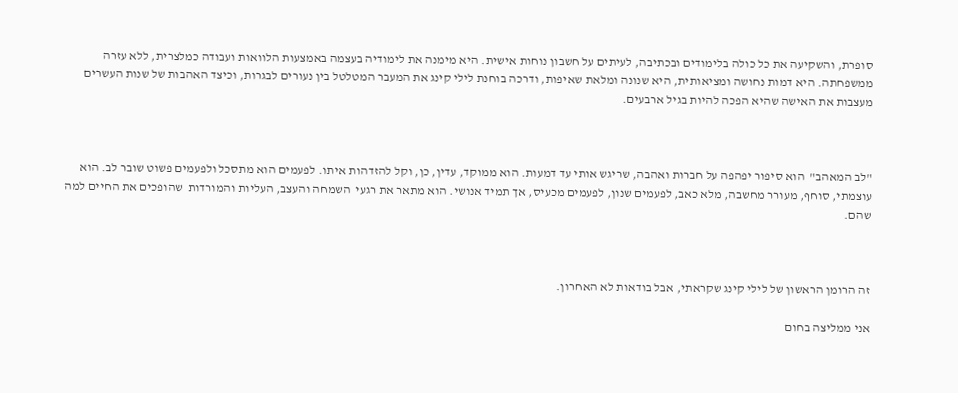סופרת, והשקיעה את כל כולה בלימודים ובכתיבה, לעיתים על חשבון נוחות אישית. היא מימנה את לימודיה בעצמה באמצעות הלוואות ועבודה כמלצרית, ללא עזרה ממשפחתה. היא דמות נחושה ומציאותית, היא שנונה ומלאת שאיפות, ודרכה בוחנת לילי קינג את המעבר המטלטל בין נעורים לבגרות, וכיצד האהבות של שנות העשרים מעצבות את האישה שהיא הפכה להיות בגיל ארבעים.



"לב המאהב"  הוא סיפור יפהפה על חברות ואהבה, שריגש אותי עד דמעות. הוא ממוקד, עדין, כן, וקל להזדהות איתו. לפעמים הוא מתסכל ולפעמים פשוט שובר לב. הוא עוצמתי, סוחף, מעורר מחשבה, מלא כאב, לפעמים שנון, לפעמים מכעיס, אך תמיד אנושי. הוא מתאר את רגעי  השמחה והעצב, העליות והמורדות  שהופכים את החיים למה שהם.



זה הרומן הראשון של לילי קינג שקראתי, אבל בודאות לא האחרון.

אני ממליצה בחום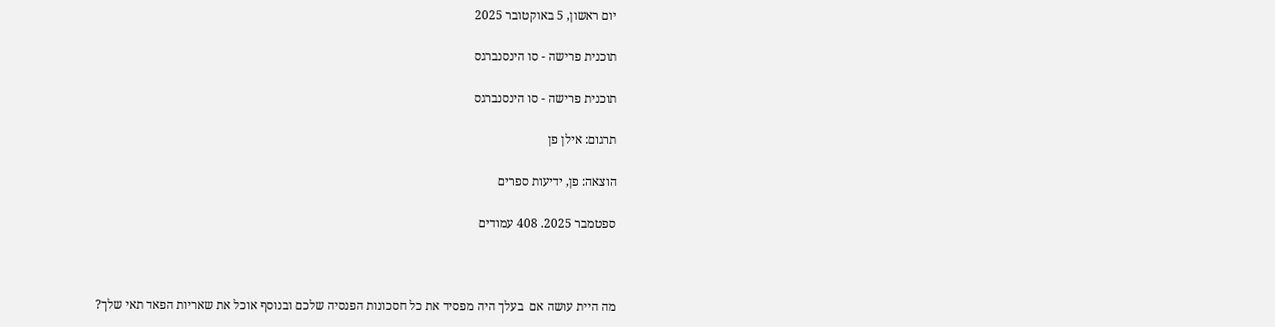יום ראשון, 5 באוקטובר 2025

תוכנית פרישה - סו הינסנברגס

תוכנית פרישה - סו הינסנברגס

תרגום: אילן פן

הוצאה: פן, ידיעות ספרים

ספטמבר 2025. 408 עמודים



מה היית עושה אם  בעלך היה מפסיד את כל חסכונות הפנסיה שלכם ובנוסף אוכל את שאריות הפאד תאי שלך?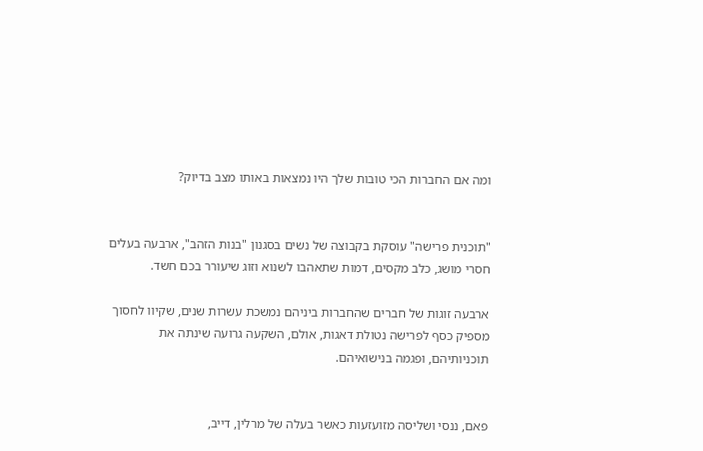ומה אם החברות הכי טובות שלך היו נמצאות באותו מצב בדיוק?


"תוכנית פרישה" עוסקת בקבוצה של נשים בסגנון "בנות הזהב", ארבעה בעלים חסרי מושג, כלב מקסים, דמות שתאהבו לשנוא וזוג שיעורר בכם חשד.

ארבעה זוגות של חברים שהחברות ביניהם נמשכת עשרות שנים, שקיוו לחסוך מספיק כסף לפרישה נטולת דאגות, אולם, השקעה גרועה שינתה את תוכניותיהם, ופגמה בנישואיהם.


פאם, ננסי ושליסה מזועזעות כאשר בעלה של מרלין, דייב,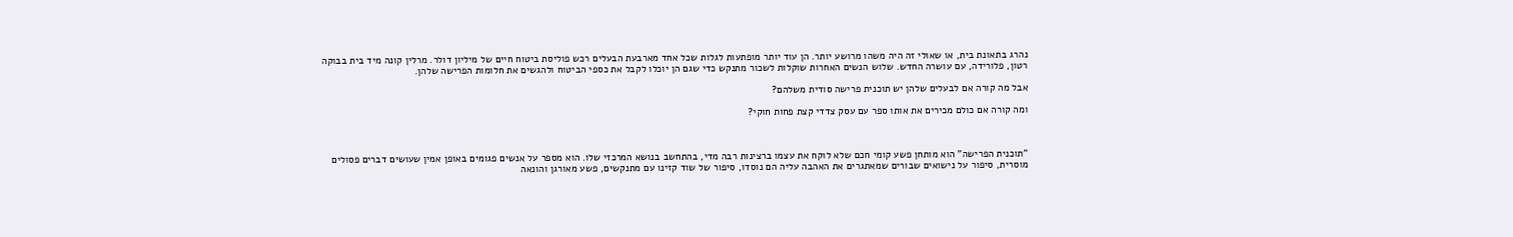נהרג בתאונת בית, או שאולי זה היה משהו מרושע יותר. הן עוד יותר מופתעות לגלות שכל אחד מארבעת הבעלים רכש פוליסת ביטוח חיים של מיליון דולר. מרלין קונה מיד בית בבוקה רטון, פלורידה, עם עושרה החדש. שלוש הנשים האחרות שוקלות לשכור מתנקש כדי שגם הן יוכלו לקבל את כספי הביטוח ולהגשים את חלומות הפרישה שלהן.

אבל מה קורה אם לבעלים שלהן יש תוכנית פרישה סודית משלהם?

ומה קורה אם כולם מכירים את אותו ספר עם עסק צדדי קצת פחות חוקי?



"תוכנית הפרישה" הוא מותחן פשע קומי חכם שלא לוקח את עצמו ברצינות רבה מדי, בהתחשב בנושא המרכזי שלו. הוא מספר על אנשים פגומים באופן אמין שעושים דברים פסולים מוסרית, סיפור על נישואים שבורים שמאתגרים את האהבה עליה הם נוסדו, סיפור של שוד קזינו עם מתנקשים, פשע מאורגן והונאה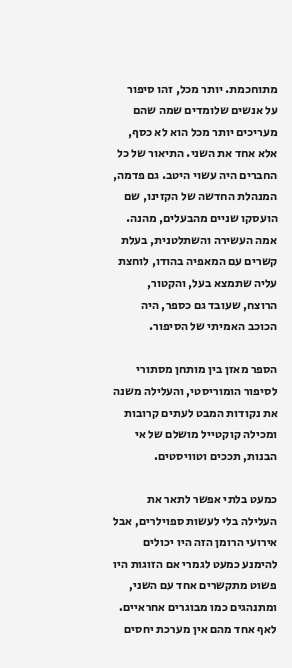מתוחכמת. יותר מכל, זהו סיפור על אנשים שלומדים שמה שהם מעריכים יותר מכל הוא לא כסף, אלא אחד את השני. התיאור של כל החברים היה עשוי היטב. גם פדמה, המנהלת החדשה של הקזינו, שם הועסקו שניים מהבעלים, מהנה. אמה העשירה והשתלטנית, בעלת קשרים עם המאפיה בהודו, לוחצת עליה שתמצא בעל, והקטור, הרוצח, שעובד גם כספר, היה הכוכב האמיתי של הסיפור.

הספר מאזן בין מותחן מסתורי לסיפור הומוריסטי, והעלילה משנה את נקודות המבט לעתים קרובות ומכילה קוקטייל מושלם של אי הבנות, תככים וטוויסטים.

כמעט בלתי אפשר לתאר את העלילה בלי לעשות ספוילרים, אבל אירועי הרומן הזה היו יכולים להימנע כמעט לגמרי אם הזוגות היו פשוט מתקשרים אחד עם השני, ומתנהגים כמו מבוגרים אחראיים. לאף אחד מהם אין מערכת יחסים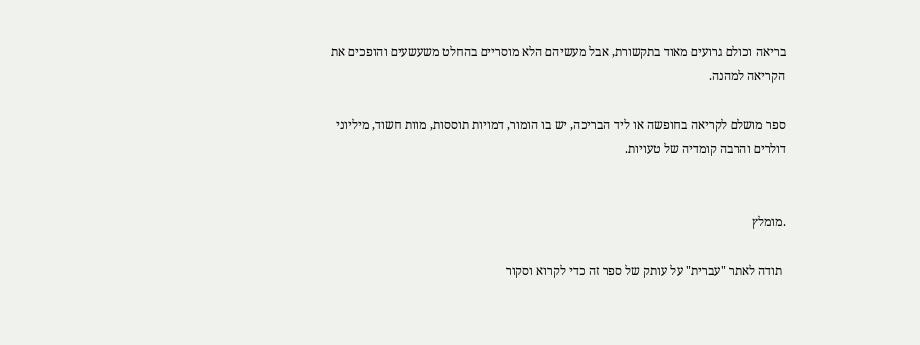בריאה וכולם גרועים מאוד בתקשורת, אבל מעשיהם הלא מוסריים בהחלט משעשעים והופכים את  הקריאה למהנה.

ספר מושלם לקריאה בחופשה או ליד הבריכה, יש בו הומור, דמויות תוססות, מוות חשוד, מיליוני דולרים והרבה קומדיה של טעויות.


.מומלץ

 תודה לאתר "עברית" על עותק של ספר זה כדי לקרוא וסקור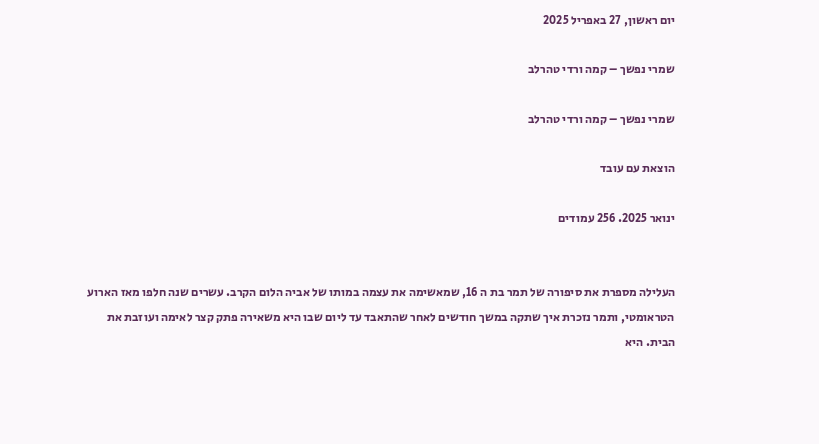יום ראשון, 27 באפריל 2025

שמרי נפשך – קמה ורדי טהרלב

שמרי נפשך – קמה ורדי טהרלב

הוצאת עם עובד

ינואר 2025. 256 עמודים


העלילה מספרת את סיפורה של תמר בת ה 16, שמאשימה את עצמה במותו של אביה הלום הקרב. עשרים שנה חלפו מאז הארוע הטראומטי, ותמר נזכרת איך שתקה במשך חודשים לאחר שהתאבד עד ליום שבו היא משאירה פתק קצר לאימה ועוזבת את הבית. היא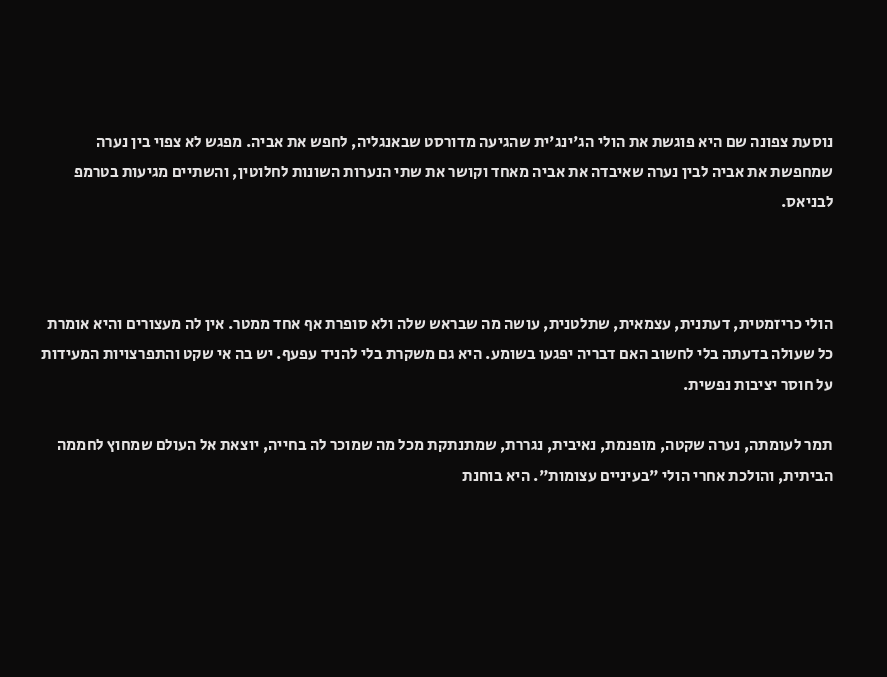נוסעת צפונה שם היא פוגשת את הולי הג'ינג'ית שהגיעה מדורסט שבאנגליה, לחפש את אביה. מפגש לא צפוי בין נערה שמחפשת את אביה לבין נערה שאיבדה את אביה מאחד וקושר את שתי הנערות השונות לחלוטין, והשתיים מגיעות בטרמפ לבניאס.



הולי כריזמטית, דעתנית, עצמאית, שתלטנית, עושה מה שבראש שלה ולא סופרת אף אחד ממטר. אין לה מעצורים והיא אומרת כל שעולה בדעתה בלי לחשוב האם דבריה יפגעו בשומע. היא גם משקרת בלי להניד עפעף. יש בה אי שקט והתפרצויות המעידות על חוסר יציבות נפשית.

תמר לעומתה, נערה שקטה, מופנמת, נאיבית, נגררת, שמתנתקת מכל מה שמוכר לה בחייה, יוצאת אל העולם שמחוץ לחממה הביתית, והולכת אחרי הולי "בעיניים עצומות". היא בוחנת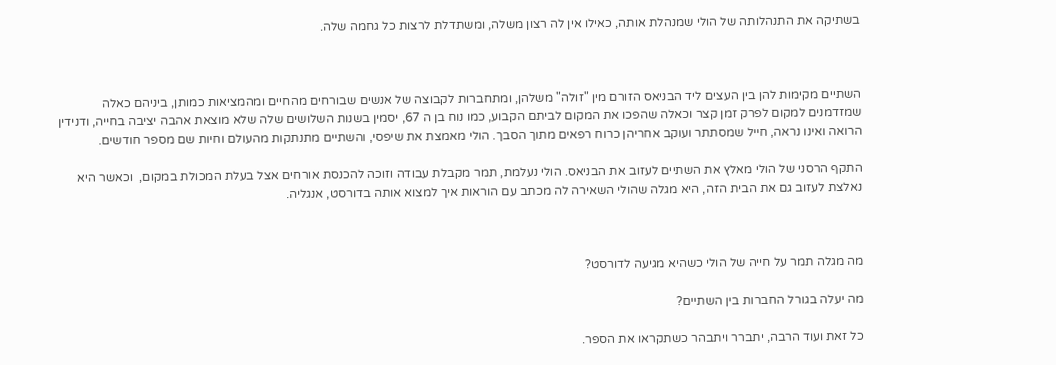בשתיקה את התנהלותה של הולי שמנהלת אותה, כאילו אין לה רצון משלה, ומשתדלת לרצות כל גחמה שלה.



השתיים מקימות להן בין העצים ליד הבניאס הזורם מין "זולה" משלהן, ומתחברות לקבוצה של אנשים שבורחים מהחיים ומהמציאות כמותן, ביניהם כאלה שמזדמנים למקום לפרק זמן קצר וכאלה שהפכו את המקום לביתם הקבוע, כמו נוח בן ה 67, יסמין בשנות השלושים שלה שלא מוצאת אהבה יציבה בחייה, ודנידין הרואה ואינו נראה, חייל שמסתתר ועוקב אחריהן כרוח רפאים מתוך הסבך. הולי מאמצת את שיפסי, והשתיים מתנתקות מהעולם וחיות שם מספר חודשים.

התקף הרסני של הולי מאלץ את השתיים לעזוב את הבניאס. הולי נעלמת, תמר מקבלת עבודה וזוכה להכנסת אורחים אצל בעלת המכולת במקום,  וכאשר היא נאלצת לעזוב גם את הבית הזה, היא מגלה שהולי השאירה לה מכתב עם הוראות איך למצוא אותה בדורסט, אנגליה.



מה מגלה תמר על חייה של הולי כשהיא מגיעה לדורסט?

מה יעלה בגורל החברות בין השתיים?

כל זאת ועוד הרבה, יתברר ויתבהר כשתקראו את הספר.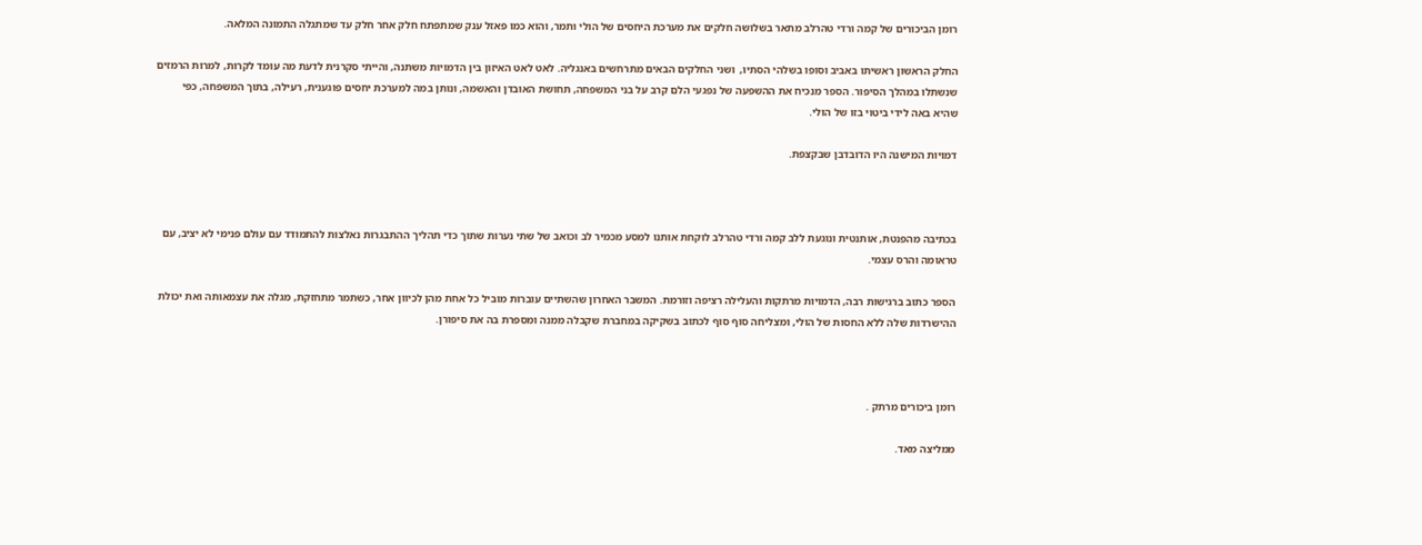רומן הביכורים של קמה ורדי טהרלב מתאר בשלושה חלקים את מערכת היחסים של הולי ותמר, והוא כמו פאזל ענק שמתפתח חלק אחר חלק עד שמתגלה התמונה המלאה.

החלק הראשון ראשיתו באביב וסופו בשלהי הסתיו,  ושני החלקים הבאים מתרחשים באנגליה. לאט לאט האיזון בין הדמויות משתנה, והייתי סקרנית לדעת מה עומד לקרות, למרות הרמזים שנשתלו במהלך הסיפור. הספר מנכיח את ההשפעה של נפגעי הלם קרב על בני המשפחה, תחושת האובדן והאשמה, ונותן במה למערכת יחסים פוגענית, רעילה, בתוך המשפחה, כפי שהיא באה לידי ביטוי בזו של הולי.

דמויות המישנה היו הדובדבן שבקצפת.



בכתיבה מהפנטת, אותנטית ונוגעת ללב קמה ורדי טהרלב לוקחת אותנו למסע מכמיר לב וכואב של שתי נערות שתוך כדי תהליך ההתבגרות נאלצות להתמודד עם עולם פנימי לא יציב, עם טראומה והרס עצמי.

הספר כתוב ברגישות רבה, הדמויות מרתקות והעלילה רציפה וזורמת. המשבר האחרון שהשתיים עוברות מוביל כל אחת מהן לכיוון אחר, כשתמר מתחזקת, מגלה את עצמאותה ואת יכולת ההישרדות שלה ללא החסות של הולי, ומצליחה סוף סוף לכתוב בשקיקה במחברת שקבלה ממנה ומספרת בה את סיפורן.



רומן ביכורים מרתק .

ממליצה מאד.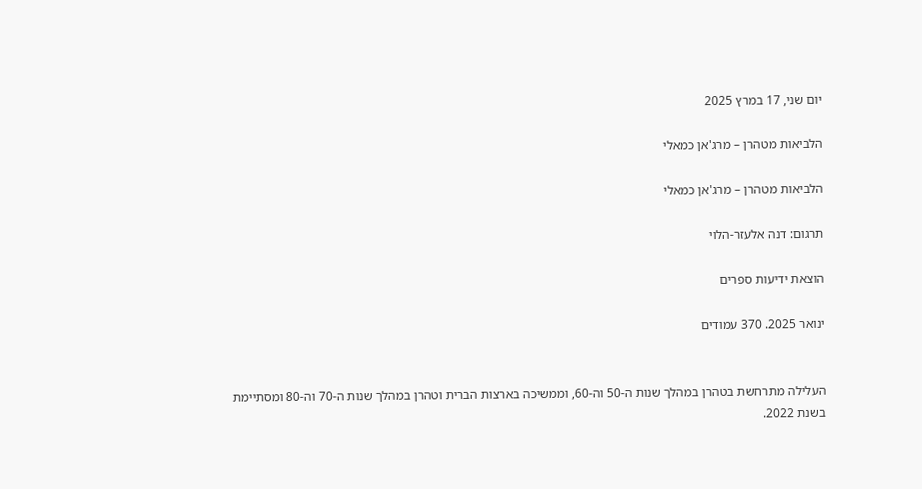יום שני, 17 במרץ 2025

הלביאות מטהרן – מרג'אן כמאלי

הלביאות מטהרן – מרג'אן כמאלי

תרגום: דנה אלעזר-הלוי

הוצאת ידיעות ספרים

ינואר 2025. 370 עמודים


העלילה מתרחשת בטהרן במהלך שנות ה-50 וה-60, וממשיכה בארצות הברית וטהרן במהלך שנות ה-70 וה-80 ומסתיימת בשנת 2022.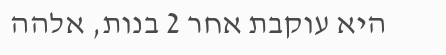היא עוקבת אחר 2 בנות, אלהה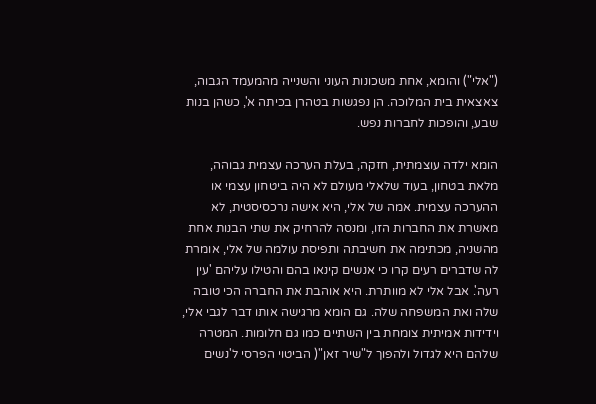("אלי") והומא, אחת משכונות העוני והשנייה מהמעמד הגבוה, צאצאית בית המלוכה. הן נפגשות בטהרן בכיתה א', כשהן בנות שבע, והופכות לחברות נפש.

הומא ילדה עוצמתית, חזקה, בעלת הערכה עצמית גבוהה, מלאת בטחון, בעוד שלאלי מעולם לא היה ביטחון עצמי או ההערכה עצמית. אמה של אלי, היא אישה נרכסיסטית, לא מאשרת את החברות הזו, ומנסה להרחיק את שתי הבנות אחת מהשניה, מכתימה את חשיבתה ותפיסת עולמה של אלי, אומרת לה שדברים רעים קרו כי אנשים קינאו בהם והטילו עליהם 'עין רעה'. אבל אלי לא מוותרת. היא אוהבת את החברה הכי טובה שלה ואת המשפחה שלה. גם הומא מרגישה אותו דבר לגבי אלי, וידידות אמיתית צומחת בין השתיים כמו גם חלומות. המטרה שלהם היא לגדול ולהפוך ל"שיר זאן"( הביטוי הפרסי ל'נשים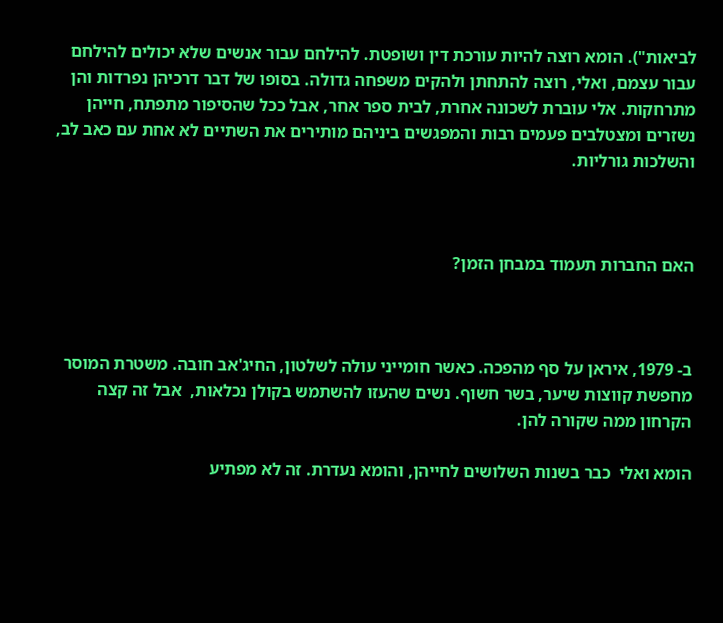לביאות"). הומא רוצה להיות עורכת דין ושופטת. להילחם עבור אנשים שלא יכולים להילחם עבור עצמם, ואלי, רוצה להתחתן ולהקים משפחה גדולה. בסופו של דבר דרכיהן נפרדות והן מתרחקות. אלי עוברת לשכונה אחרת, לבית ספר אחר, אבל ככל שהסיפור מתפתח, חייהן נשזרים ומצטלבים פעמים רבות והמפגשים ביניהם מותירים את השתיים לא אחת עם כאב לב, והשלכות גורליות.



האם החברות תעמוד במבחן הזמן?



ב- 1979, איראן על סף מהפכה. כאשר חומייני עולה לשלטון, החיג'אב חובה. משטרת המוסר מחפשת קווצות שיער, בשר חשוף. נשים שהעזו להשתמש בקולן נכלאות,  אבל זה קצה הקרחון ממה שקורה להן.

הומא ואלי  כבר בשנות השלושים לחייהן, והומא נעדרת. זה לא מפתיע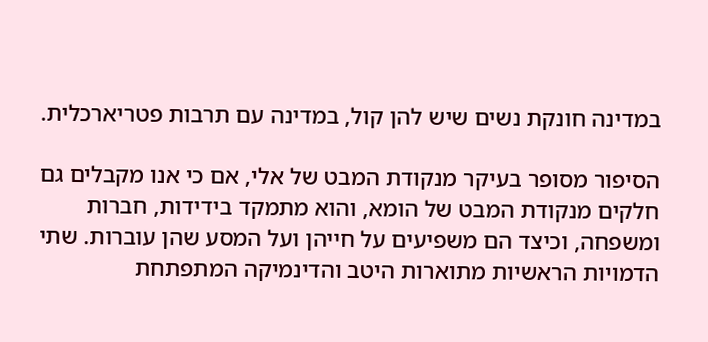במדינה חונקת נשים שיש להן קול, במדינה עם תרבות פטריארכלית.

הסיפור מסופר בעיקר מנקודת המבט של אלי, אם כי אנו מקבלים גם חלקים מנקודת המבט של הומא, והוא מתמקד בידידות, חברות ומשפחה, וכיצד הם משפיעים על חייהן ועל המסע שהן עוברות. שתי הדמויות הראשיות מתוארות היטב והדינמיקה המתפתחת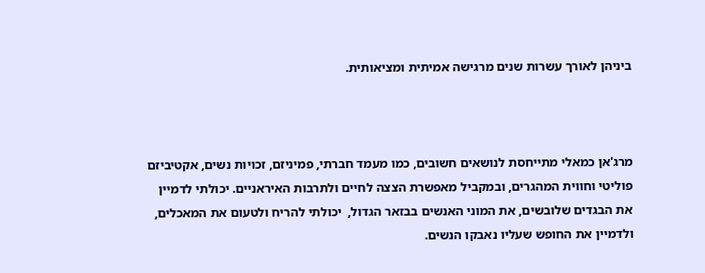ביניהן לאורך עשרות שנים מרגישה אמיתית ומציאותית.



מרג'אן כמאלי מתייחסת לנושאים חשובים, כמו מעמד חברתי, פמיניזם, זכויות נשים, אקטיביזם פוליטי וחווית המהגרים, ובמקביל מאפשרת הצצה לחיים ולתרבות האיראניים. יכולתי לדמיין את הבגדים שלובשים, את המוני האנשים בבזאר הגדול,  יכולתי להריח ולטעום את המאכלים, ולדמיין את החופש שעליו נאבקו הנשים.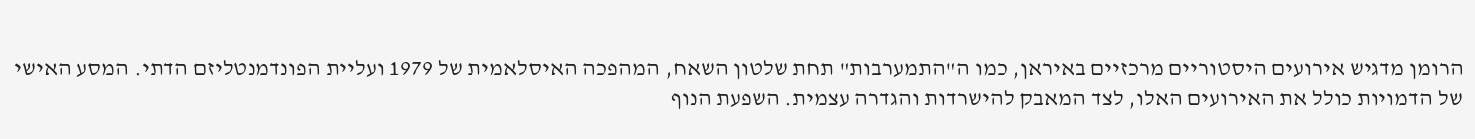הרומן מדגיש אירועים היסטוריים מרכזיים באיראן, כמו ה"התמערבות" תחת שלטון השאח, המהפכה האיסלאמית של 1979 ועליית הפונדמנטליזם הדתי. המסע האישי של הדמויות כולל את האירועים האלו, לצד המאבק להישרדות והגדרה עצמית. השפעת הנוף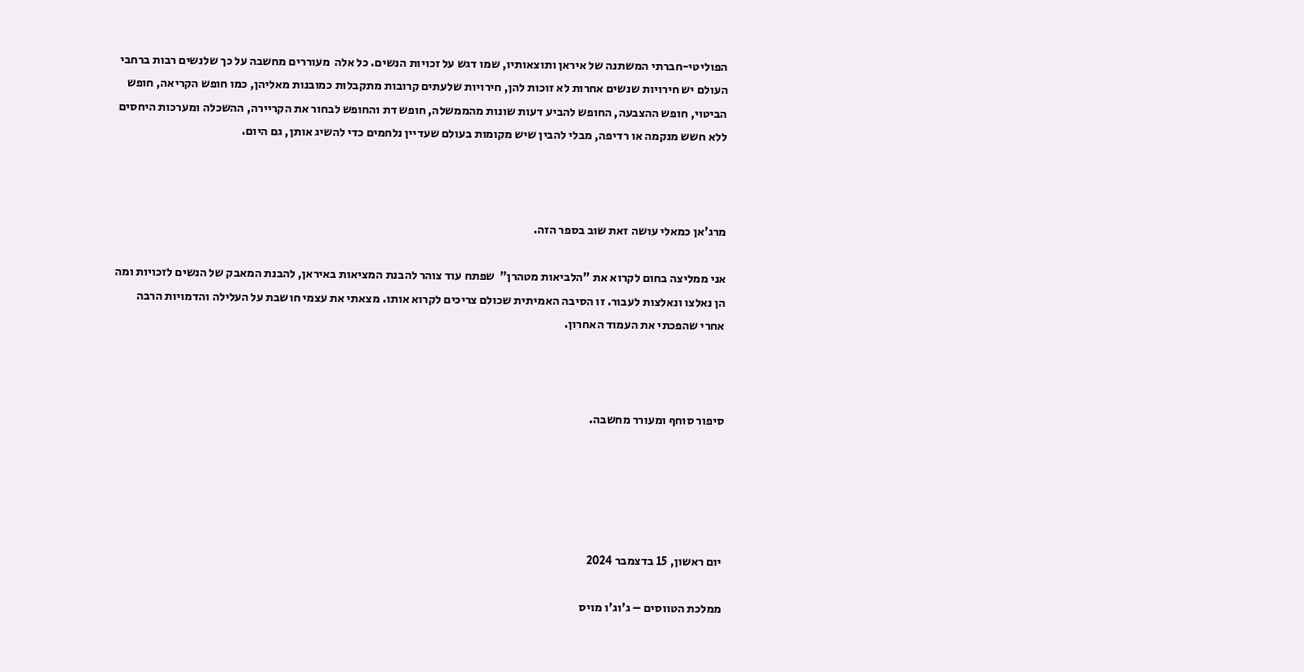הפוליטי-חברתי המשתנה של איראן ותוצאותיו, שמו דגש על זכויות הנשים. כל אלה  מעוררים מחשבה על כך שלנשים רבות ברחבי העולם יש חירויות שנשים אחרות לא זוכות להן, חירויות שלעתים קרובות מתקבלות כמובנות מאליהן, כמו חופש הקריאה, חופש הביטוי, חופש ההצבעה, החופש להביע דעות שונות מהממשלה, חופש דת והחופש לבחור את הקריירה, ההשכלה ומערכות היחסים ללא חשש מנקמה או רדיפה, מבלי להבין שיש מקומות בעולם שעדיין נלחמים כדי להשיג אותן, גם היום.



מרג'אן כמאלי עושה זאת שוב בספר הזה.

אני ממליצה בחום לקרוא את "הלביאות מטהרן"  שפתח עוד צוהר להבנת המציאות באיראן, להבנת המאבק של הנשים לזכויות ומה הן נאלצו ונאלצות לעבור. זו הסיבה האמיתית שכולם צריכים לקרוא אותו. מצאתי את עצמי חושבת על העלילה והדמויות הרבה אחרי שהפכתי את העמוד האחרון.



סיפור סוחף ומעורר מחשבה.





יום ראשון, 15 בדצמבר 2024

ממלכת הטווסים – ג'וג'ו מויס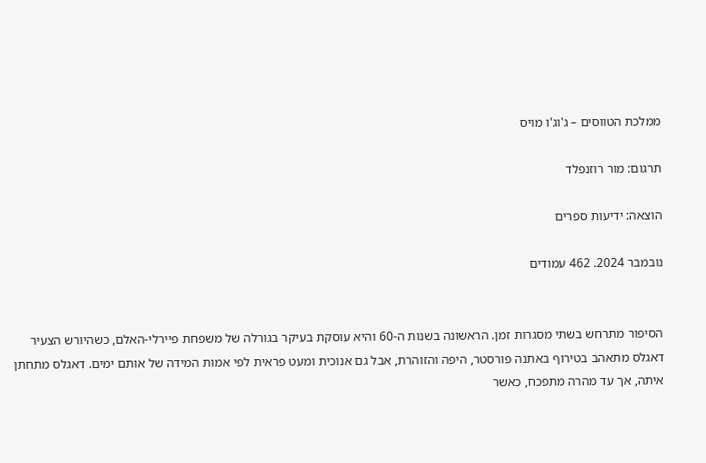ממלכת הטווסים – ג'וג'ו מויס

תרגום: מור רוזנפלד

הוצאה: ידיעות ספרים

נובמבר 2024. 462 עמודים


הסיפור מתרחש בשתי מסגרות זמן. הראשונה בשנות ה-60 והיא עוסקת בעיקר בגורלה של משפחת פיירלי-האלם, כשהיורש הצעיר דאגלס מתאהב בטירוף באתנה פורסטר, היפה והזוהרת, אבל גם אנוכית ומעט פראית לפי אמות המידה של אותם ימים. דאגלס מתחתן איתה, אך עד מהרה מתפכח, כאשר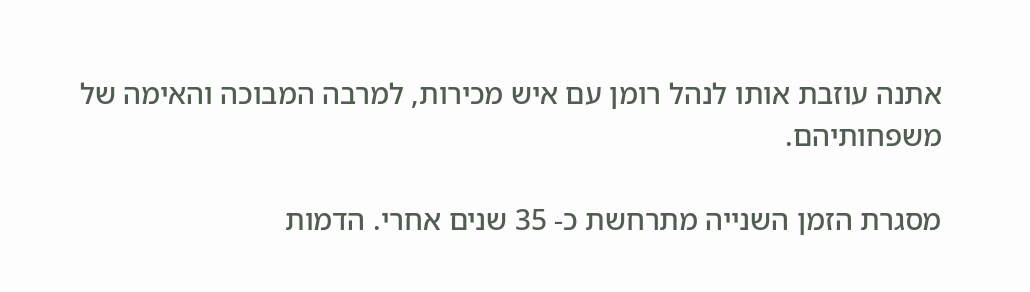אתנה עוזבת אותו לנהל רומן עם איש מכירות, למרבה המבוכה והאימה של משפחותיהם.

מסגרת הזמן השנייה מתרחשת כ- 35 שנים אחרי. הדמות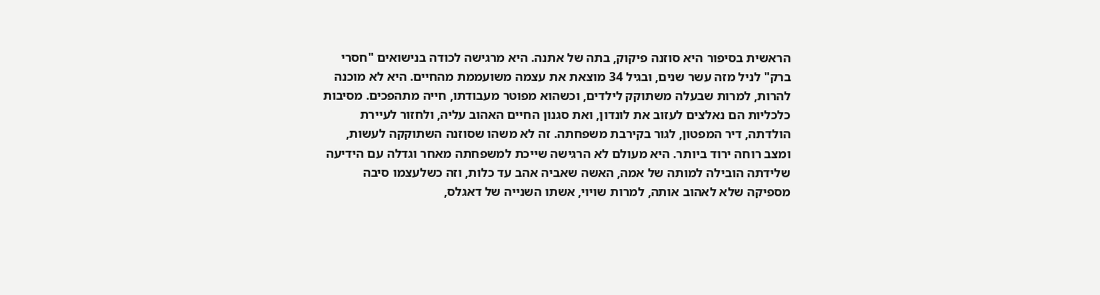הראשית בסיפור היא סוזנה פיקוק, בתה של אתנה. היא מרגישה לכודה בנישואים "חסרי ברק" לניל מזה עשר שנים, ובגיל 34 מוצאת את עצמה משועממת מהחיים. היא לא מוכנה להרות, למרות שבעלה משתוקק לילדים, וכשהוא מפוטר מעבודתו, חייה מתהפכים. מסיבות כלכליות הם נאלצים לעזוב את לונדון, ואת סגנון החיים האהוב עליה, ולחזור לעיירת הולדתה, דיר המפטון, לגור בקירבת משפחתה. זה לא משהו שסוזנה השתוקקה לעשות, ומצב רוחה ירוד ביותר. היא מעולם לא הרגישה שייכת למשפחתה מאחר וגדלה עם הידיעה שלידתה הובילה למותה של אמה, האשה שאביה אהב עד כלות, וזה כשלעצמו סיבה מספיקה שלא לאהוב אותה, למרות שויוי, אשתו השנייה של דאגלס,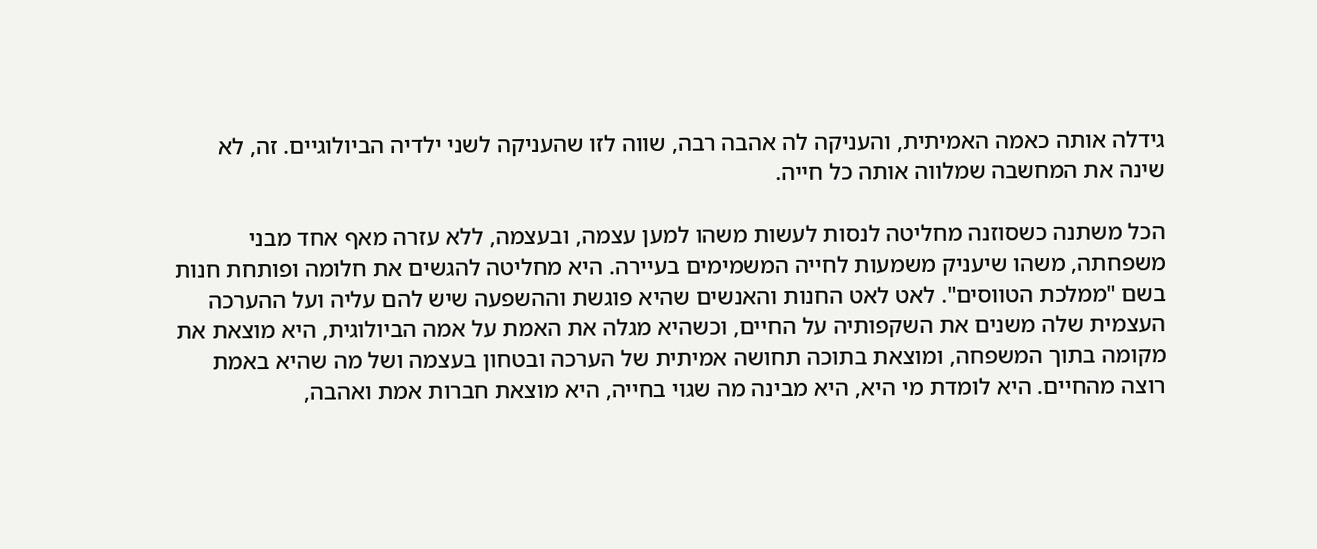גידלה אותה כאמה האמיתית, והעניקה לה אהבה רבה, שווה לזו שהעניקה לשני ילדיה הביולוגיים. זה, לא שינה את המחשבה שמלווה אותה כל חייה.

הכל משתנה כשסוזנה מחליטה לנסות לעשות משהו למען עצמה, ובעצמה, ללא עזרה מאף אחד מבני משפחתה, משהו שיעניק משמעות לחייה המשמימים בעיירה. היא מחליטה להגשים את חלומה ופותחת חנות בשם "ממלכת הטווסים". לאט לאט החנות והאנשים שהיא פוגשת וההשפעה שיש להם עליה ועל ההערכה העצמית שלה משנים את השקפותיה על החיים, וכשהיא מגלה את האמת על אמה הביולוגית, היא מוצאת את מקומה בתוך המשפחה, ומוצאת בתוכה תחושה אמיתית של הערכה ובטחון בעצמה ושל מה שהיא באמת רוצה מהחיים. היא לומדת מי היא, היא מבינה מה שגוי בחייה, היא מוצאת חברות אמת ואהבה,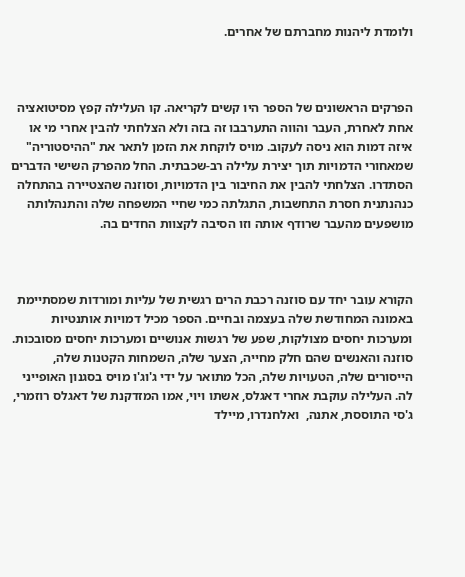ולומדת ליהנות מחברתם של אחרים.



הפרקים הראשונים של הספר היו קשים לקריאה. קו העלילה קפץ מסיטואציה אחת לאחרת, העבר והווה התערבבו זה בזה ולא הצלחתי להבין אחרי מי או איזה דמות הוא ניסה לעקוב. מויס לוקחת את הזמן לתאר את "ההיסטוריה" שמאחורי הדמויות תוך יצירת עלילה רב-שכבתית. החל מהפרק השישי הדברים הסתדרו. הצלחתי להבין את החיבור בין הדמויות, וסוזנה שהצטיירה בהתחלה כנהנתנית חסרת התחשבות, התגלתה כמי שחיי המשפחה שלה והתנהלותה מושפעים מהעבר שרודף אותה וזו הסיבה לקצוות החדים בה.



הקורא עובר יחד עם סוזנה רכבת הרים רגשית של עליות ומורדות שמסתיימת באמונה המחודשת שלה בעצמה ובחיים. הספר מכיל דמויות אותנטיות ומערכות יחסים מצולקות, שפע של רגשות אנושיים ומערכות יחסים מסובכות. סוזנה והאנשים שהם חלק מחייה, הצער שלה, השמחות הקטנות שלה, הייסורים שלה, הטעויות שלה, הכל מתואר על ידי ג'וג'ו מויס בסגנון האופייני לה. העלילה עוקבת אחרי דאגלס, אשתו ויוי, אמו המזדקנת של דאגלס רוזמרי, ג'סי התוססת, אתנה,  ואלחנדרו, מיילד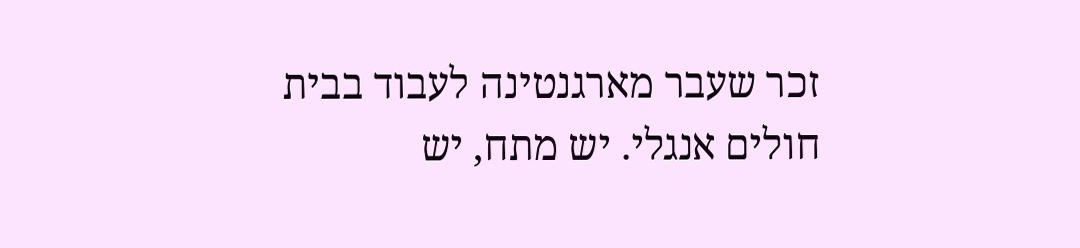זכר שעבר מארגנטינה לעבוד בבית חולים אנגלי. יש מתח, יש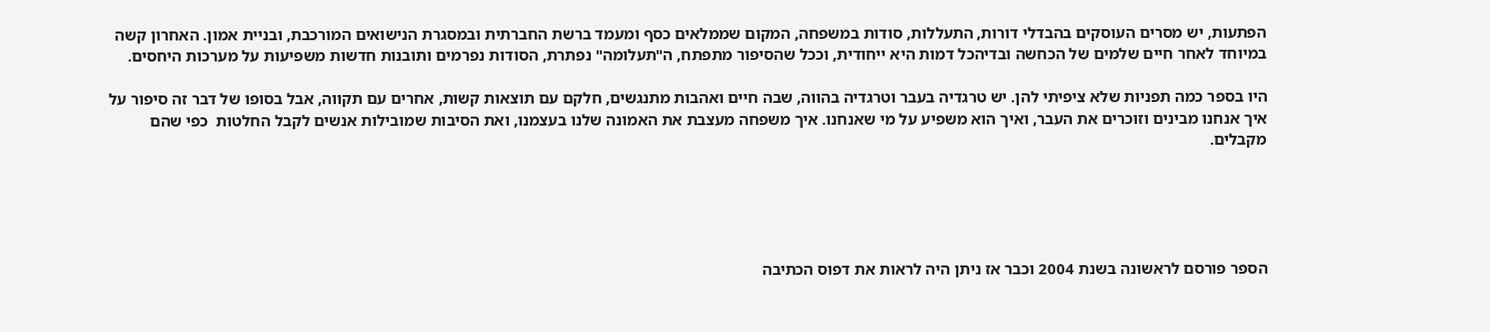הפתעות, יש מסרים העוסקים בהבדלי דורות, התעללות, סודות במשפחה, המקום שממלאים כסף ומעמד ברשת החברתית ובמסגרת הנישואים המורכבת, ובניית אמון. האחרון קשה במיוחד לאחר חיים שלמים של הכחשה ובדיהכל דמות היא ייחודית, וככל שהסיפור מתפתח, ה"תעלומה" נפתרת, הסודות נפרמים ותובנות חדשות משפיעות על מערכות היחסים.

היו בספר כמה תפניות שלא ציפיתי להן. יש טרגדיה בעבר וטרגדיה בהווה, שבה חיים ואהבות מתנגשים, חלקם עם תוצאות קשות, אחרים עם תקווה, אבל בסופו של דבר זה סיפור על איך אנחנו מבינים וזוכרים את העבר, ואיך הוא משפיע על מי שאנחנו. איך משפחה מעצבת את האמונה שלנו בעצמנו, ואת הסיבות שמובילות אנשים לקבל החלטות  כפי שהם מקבלים.





הספר פורסם לראשונה בשנת 2004 וכבר אז ניתן היה לראות את דפוס הכתיבה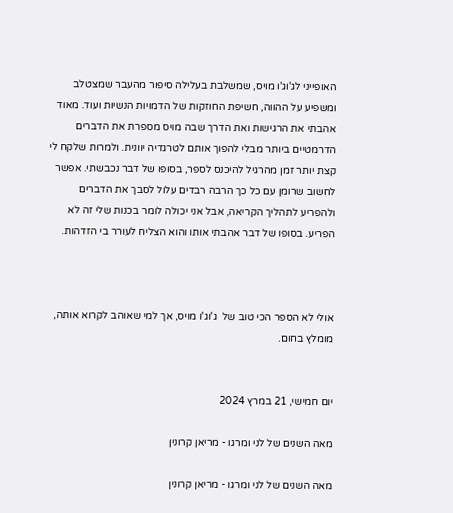האופייני לג'וג'ו מויס, שמשלבת בעלילה סיפור מהעבר שמצטלב ומשפיע על ההווה, חשיפת החוזקות של הדמויות הנשיות ועוד. מאוד אהבתי את הרגישות ואת הדרך שבה מויס מספרת את הדברים הדרמטיים ביותר מבלי להפוך אותם לטרגדיה יוונית. ולמרות שלקח לי קצת יותר זמן מהרגיל להיכנס לספר, בסופו של דבר נכבשתי. אפשר לחשוב שרומן עם כל כך הרבה רבדים עלול לסבך את הדברים ולהפריע לתהליך הקריאה, אבל אני יכולה לומר בכנות שלי זה לא הפריע. בסופו של דבר אהבתי אותו והוא הצליח לעורר בי הזדהות.



אולי לא הספר הכי טוב של  ג'וג'ו מויס, אך למי שאוהב לקרוא אותה, מומלץ בחום.


יום חמישי, 21 במרץ 2024

מאה השנים של לני ומרגו - מריאן קרונין

מאה השנים של לני ומרגו - מריאן קרונין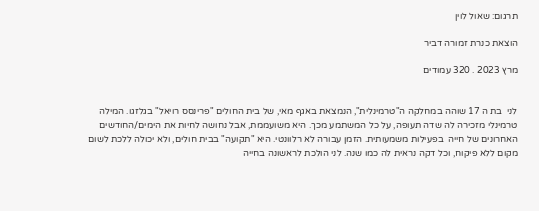תרגום: שאול לוין

הוצאת כנרת זמורה דביר

מרץ 2023 . 320 עמודים


לני  בת ה 17 שוהה במחלקה ה"טרמינלית", הנמצאת באגף מאי, של בית החולים "פרינסס רויאל" בגלזגו. המילה טרמינלי מזכירה לה שדה תעופה, על כל המשתמע מכך. היא משועממת, אבל נחושה לחיות את הימים/החודשים האחרונים של חייה  בפעילות משמעותית. הזמן עבורה לא רלוונטי. היא "תקועה" בבית חולים, ולא יכולה ללכת לשום מקום ללא פיקוח, וכל דקה נראית לה כמו שנה. לני הולכת לראשונה בחייה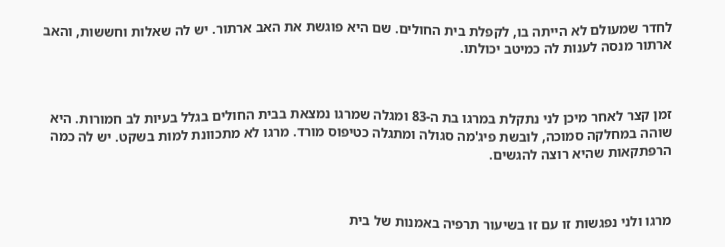לחדר שמעולם לא הייתה בו, לקפלת בית החולים. שם היא פוגשת את האב ארתור. יש לה שאלות וחששות, והאב ארתור מנסה לענות לה כמיטב יכולתו.



זמן קצר לאחר מיכן לני נתקלת במרגו בת ה-83 ומגלה שמרגו נמצאת בבית החולים בגלל בעיות לב חמורות. היא שוהה במחלקה סמוכה, לובשת פיג'מה סגולה ומתגלה כטיפוס מורד. מרגו לא מתכוונת למות בשקט. יש לה כמה הרפתקאות שהיא רוצה להגשים.



מרגו ולני נפגשות זו עם זו בשיעור תרפיה באמנות של בית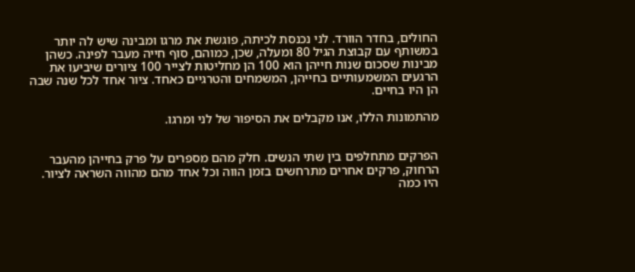החולים, בחדר הוורד. לני נכנסת לכיתה, פוגשת את מרגו ומבינה שיש לה יותר במשותף עם קבוצת הגיל 80 ומעלה, שכן, כמוהם, סוף חייה מעבר לפינה. כשהן מבינות שסכום שנות חייהן הוא 100 הן מחליטות לצייר 100 ציורים שיביעו את הרגעים המשמעותיים בחייהן, המשמחים והטרגיים כאחד. ציור אחד לכל שנה שבה הן היו בחיים.

מהתמונות הללו, אנו מקבלים את הסיפור של לני ומרגו.


הפרקים מתחלפים בין שתי הנשים. חלק מהם מספרים על פרק בחייהן מהעבר הרחוק, פרקים אחרים מתרחשים בזמן הווה וכל אחד מהם מהווה השראה לציור. היו כמה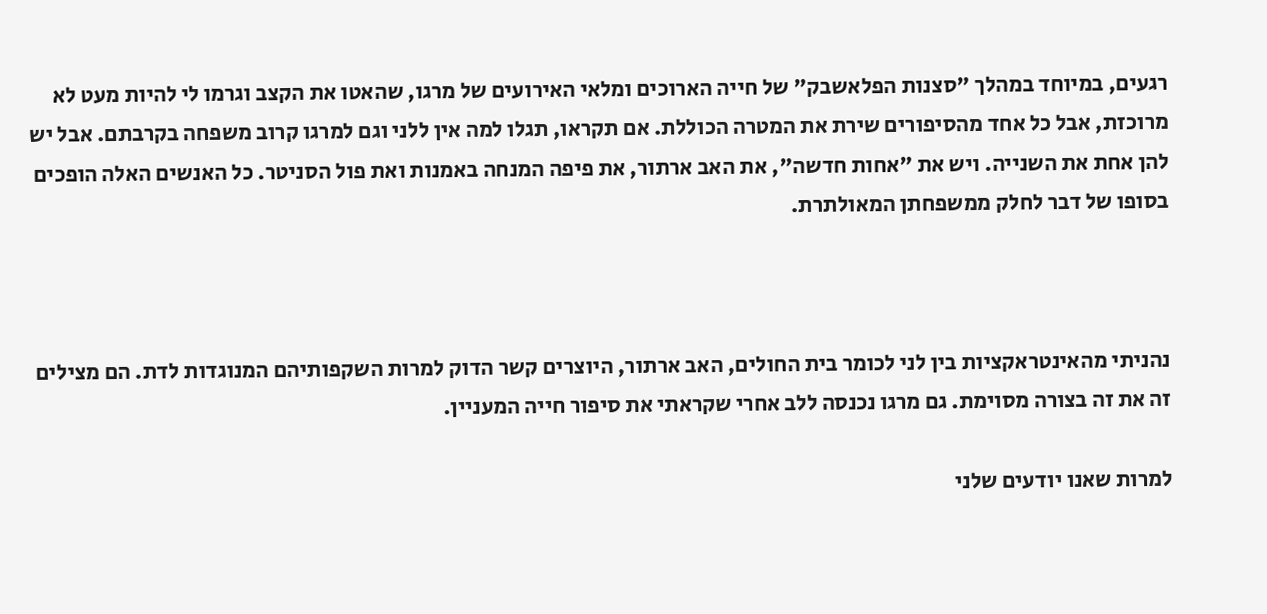רגעים, במיוחד במהלך "סצנות הפלאשבק" של חייה הארוכים ומלאי האירועים של מרגו, שהאטו את הקצב וגרמו לי להיות מעט לא מרוכזת, אבל כל אחד מהסיפורים שירת את המטרה הכוללת. אם תקראו, תגלו למה אין ללני וגם למרגו קרוב משפחה בקרבתם. אבל יש להן אחת את השנייה. ויש את "אחות חדשה", את האב ארתור, את פיפה המנחה באמנות ואת פול הסניטר. כל האנשים האלה הופכים בסופו של דבר לחלק ממשפחתן המאולתרת.



נהניתי מהאינטראקציות בין לני לכומר בית החולים, האב ארתור, היוצרים קשר הדוק למרות השקפותיהם המנוגדות לדת. הם מצילים זה את זה בצורה מסוימת. גם מרגו נכנסה ללב אחרי שקראתי את סיפור חייה המעניין.

למרות שאנו יודעים שלני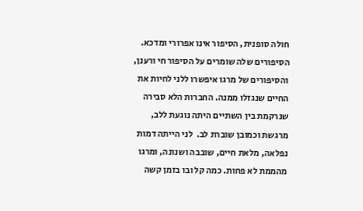חולה סופנית, הסיפור אינו אפרורי ומדכא. הסיפורים שלה שומרים על הסיפור חי ורענן, והסיפורים של מרגו איפשרו ללני לחיות את החיים שנגזלו ממנה. החברות הלא סבירה שנרקמת בין השתיים היתה נוגעת ללב, מרגשת וכמובן שוברת לב.  לני הייתה דמות נפלאה, מלאת חיים, שובבה ושנונה, ומרגו מהממת לא פחות. כמה קל ובו בזמן קשה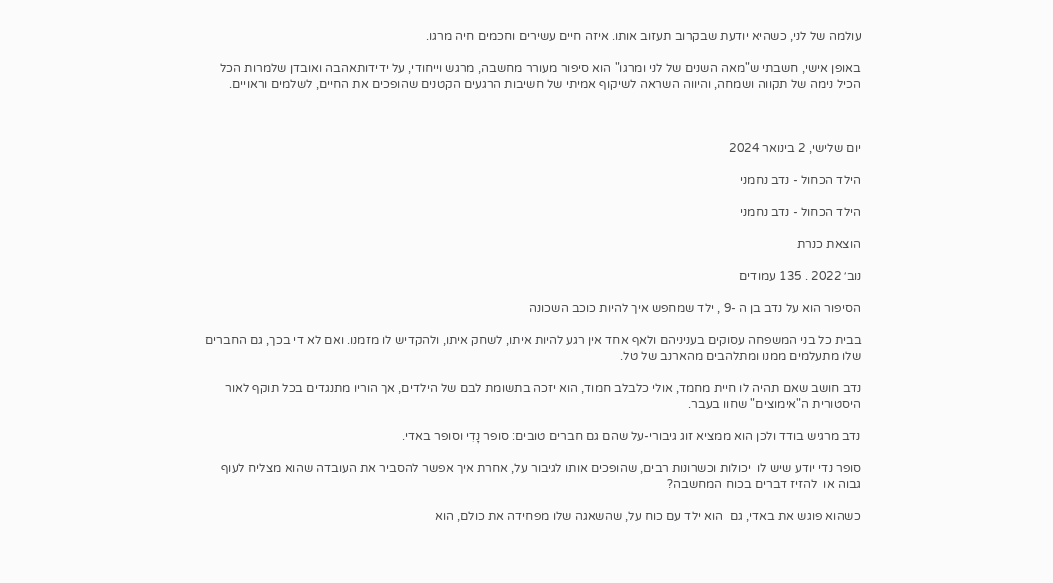עולמה של לני, כשהיא יודעת שבקרוב תעזוב אותו. איזה חיים עשירים וחכמים חיה מרגו.

באופן אישי, חשבתי ש"מאה השנים של לני ומרגו" הוא סיפור מעורר מחשבה, מרגש וייחודי, על ידידותאהבה ואובדן שלמרות הכל הכיל נימה של תקווה ושמחה, והיווה השראה לשיקוף אמיתי של חשיבות הרגעים הקטנים שהופכים את החיים, לשלמים וראויים.



יום שלישי, 2 בינואר 2024

הילד הכחול - נדב נחמני

הילד הכחול - נדב נחמני

הוצאת כנרת

נוב׳ 2022 . 135 עמודים

הסיפור הוא על נדב בן ה -9 , ילד שמחפש איך להיות כוכב השכונה

בבית כל בני המשפחה עסוקים בעניניהם ולאף אחד אין רגע להיות איתו, לשחק איתו, ולהקדיש לו מזמנו. ואם לא די בכך, גם החברים שלו מתעלמים ממנו ומתלהבים מהארנב של טל.

נדב חושב שאם תהיה לו חיית מחמד, אולי כלבלב חמוד, הוא יזכה בתשומת לבם של הילדים, אך הוריו מתנגדים בכל תוקף לאור היסטורית ה"אימוצים" שחוו בעבר.

נדב מרגיש בודד ולכן הוא ממציא זוג גיבורי-על שהם גם חברים טובים: סופר נָדִי וסופר באדי.

סופר נדי יודע שיש לו  יכולות וכשרונות רבים, שהופכים אותו לגיבור על, אחרת איך אפשר להסביר את העובדה שהוא מצליח לעוף גבוה או  להזיז דברים בכוח המחשבה?

כשהוא פוגש את באדי, גם  הוא ילד עם כוח על, שהשאגה שלו מפחידה את כולם, הוא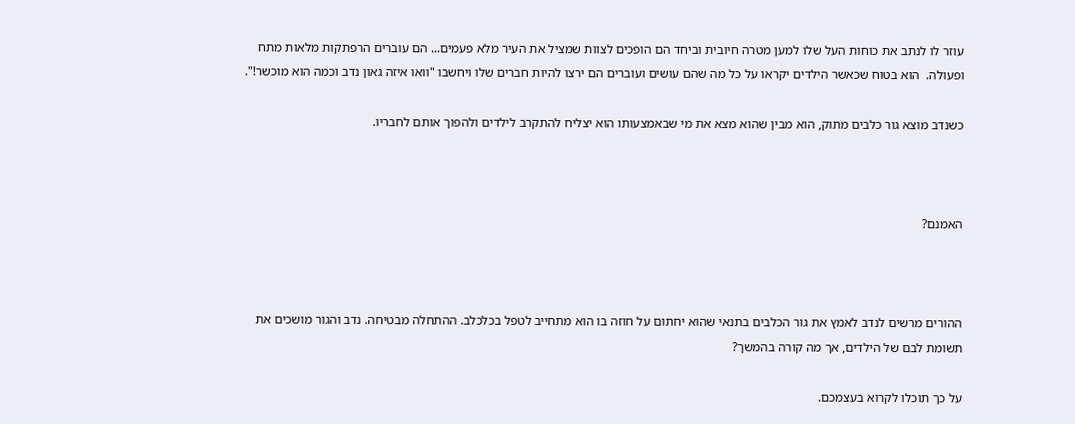עוזר לו לנתב את כוחות העל שלו למען מטרה חיובית וביחד הם הופכים לצוות שמציל את העיר מלא פעמים... הם עוברים הרפתקות מלאות מתח ופעולה.  הוא בטוח שכאשר הילדים יקראו על כל מה שהם עושים ועוברים הם ירצו להיות חברים שלו ויחשבו "וואו איזה גאון נדב וכמה הוא מוכשר!".

כשנדב מוצא גור כלבים מתוק, הוא מבין שהוא מצא את מי שבאמצעותו הוא יצליח להתקרב לילדים ולהפוך אותם לחבריו.



האמנם?



ההורים מרשים לנדב לאמץ את גור הכלבים בתנאי שהוא יחתום על חוזה בו הוא מתחייב לטפל בכלכלב. ההתחלה מבטיחה. נדב והגור מושכים את תשומת לבם של הילדים, אך מה קורה בהמשך?

על כך תוכלו לקרוא בעצמכם.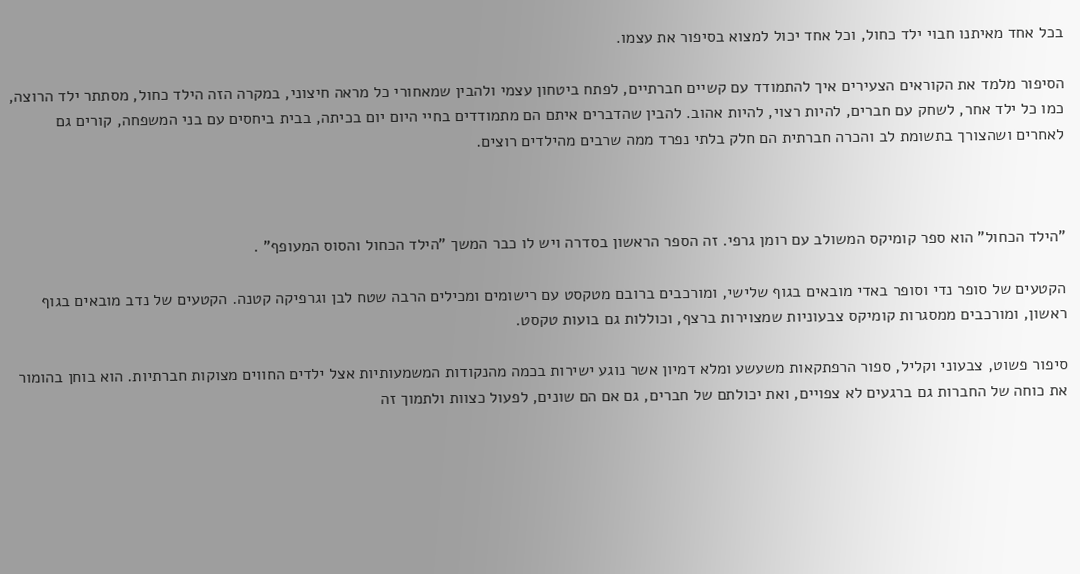בכל אחד מאיתנו חבוי ילד כחול, וכל אחד יכול למצוא בסיפור את עצמו.

הסיפור מלמד את הקוראים הצעירים איך להתמודד עם קשיים חברתיים, לפתח ביטחון עצמי ולהבין שמאחורי כל מראה חיצוני, במקרה הזה הילד כחול, מסתתר ילד הרוצה, כמו כל ילד אחר, לשחק עם חברים, להיות רצוי, להיות אהוב. להבין שהדברים איתם הם מתמודדים בחיי היום יום בכיתה, בבית ביחסים עם בני המשפחה, קורים גם לאחרים ושהצורך בתשומת לב והכרה חברתית הם חלק בלתי נפרד ממה שרבים מהילדים רוצים.



"הילד הכחול" הוא ספר קומיקס המשולב עם רומן גרפי. זה הספר הראשון בסדרה ויש לו כבר המשך "הילד הכחול והסוס המעופף" .

הקטעים של סופר נדי וסופר באדי מובאים בגוף שלישי, ומורכבים ברובם מטקסט עם רישומים ומכילים הרבה שטח לבן וגרפיקה קטנה. הקטעים של נדב מובאים בגוף ראשון, ומורכבים ממסגרות קומיקס צבעוניות שמצוירות ברצף, וכוללות גם בועות טקסט.

סיפור פשוט, צבעוני וקליל, ספור הרפתקאות משעשע ומלא דמיון אשר נוגע ישירות בכמה מהנקודות המשמעותיות אצל ילדים החווים מצוקות חברתיות. הוא בוחן בהומור את כוחה של החברות גם ברגעים לא צפויים, ואת יכולתם של חברים, גם אם הם שונים, לפעול כצוות ולתמוך זה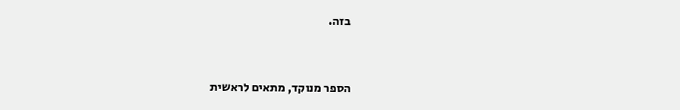בזה.



הספר מנוקד, מתאים לראשית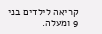קריאה לילדים בני 9 ומעלה.